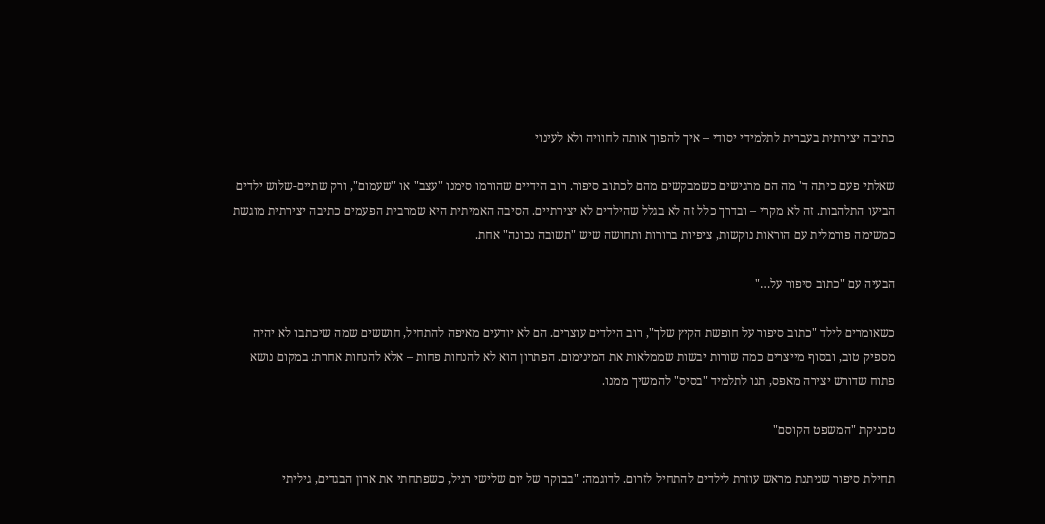כתיבה יצירתית בעברית לתלמידי יסודי – איך להפוך אותה לחוויה ולא לעינוי

שאלתי פעם כיתה ד' מה הם מרגישים כשמבקשים מהם לכתוב סיפור. רוב הידיים שהורמו סימנו "עצב" או "שעמום", ורק שתיים-שלוש ילדים הביעו התלהבות. זה לא מקרי – ובדרך כלל זה לא בגלל שהילדים לא יצירתיים. הסיבה האמיתית היא שמרבית הפעמים כתיבה יצירתית מוגשת כמשימה פורמלית עם הוראות נוקשות, ציפיות ברורות ותחושה שיש "תשובה נכונה" אחת.

הבעיה עם "כתוב סיפור על…"

כשאומרים לילד "כתוב סיפור על חופשת הקיץ שלך", רוב הילדים עוצרים. הם לא יודעים מאיפה להתחיל, חוששים שמה שיכתבו לא יהיה מספיק טוב, ובסוף מייצרים כמה שורות יבשות שממלאות את המינימום. הפתרון הוא לא להנחות פחות – אלא להנחות אחרת: במקום נושא פתוח שדורש יצירה מאפס, תנו לתלמיד "בסיס" להמשיך ממנו.

טכניקת "המשפט הקוסם"

תחילת סיפור שניתנת מראש עוזרת לילדים להתחיל לזרום. לדוגמה: "בבוקר של יום שלישי רגיל, כשפתחתי את ארון הבגדים, גיליתי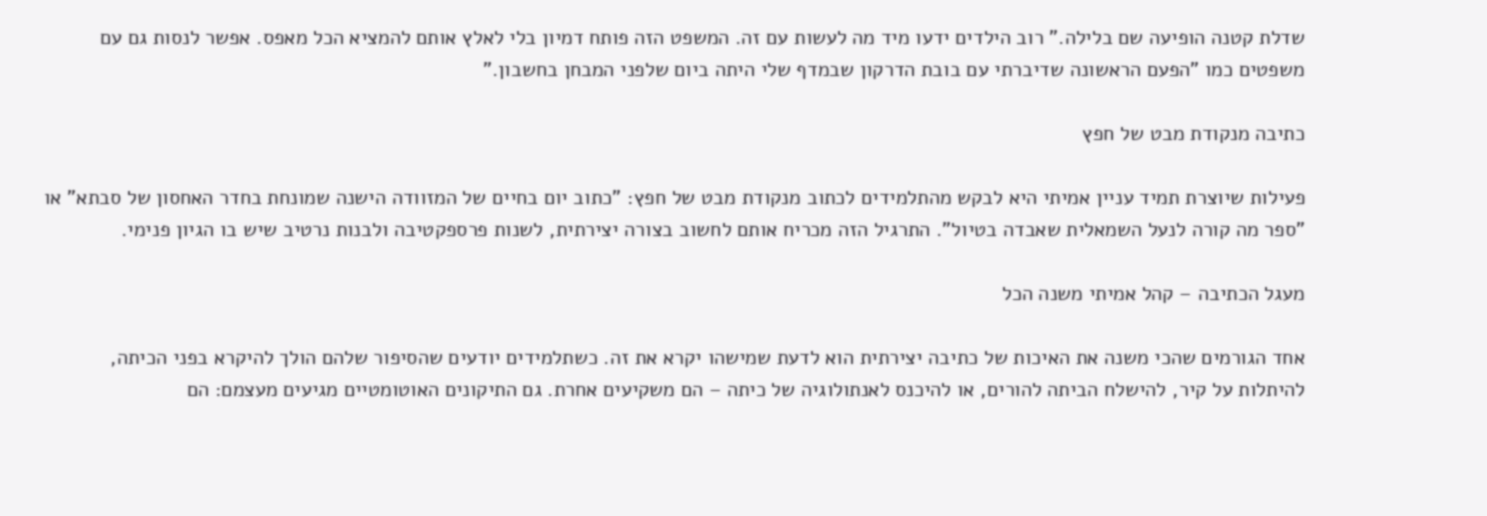שדלת קטנה הופיעה שם בלילה." רוב הילדים ידעו מיד מה לעשות עם זה. המשפט הזה פותח דמיון בלי לאלץ אותם להמציא הכל מאפס. אפשר לנסות גם עם משפטים כמו "הפעם הראשונה שדיברתי עם בובת הדרקון שבמדף שלי היתה ביום שלפני המבחן בחשבון."

כתיבה מנקודת מבט של חפץ

פעילות שיוצרת תמיד עניין אמיתי היא לבקש מהתלמידים לכתוב מנקודת מבט של חפץ: "כתוב יום בחיים של המזוודה הישנה שמונחת בחדר האחסון של סבתא" או "ספר מה קורה לנעל השמאלית שאבדה בטיול". התרגיל הזה מכריח אותם לחשוב בצורה יצירתית, לשנות פרספקטיבה ולבנות נרטיב שיש בו הגיון פנימי.

מעגל הכתיבה – קהל אמיתי משנה הכל

אחד הגורמים שהכי משנה את האיכות של כתיבה יצירתית הוא לדעת שמישהו יקרא את זה. כשתלמידים יודעים שהסיפור שלהם הולך להיקרא בפני הכיתה, להיתלות על קיר, להישלח הביתה להורים, או להיכנס לאנתולוגיה של כיתה – הם משקיעים אחרת. גם התיקונים האוטומטיים מגיעים מעצמם: הם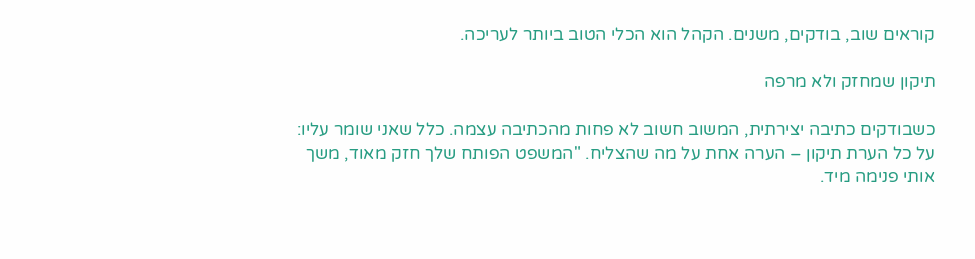קוראים שוב, בודקים, משנים. הקהל הוא הכלי הטוב ביותר לעריכה.

תיקון שמחזק ולא מרפה

כשבודקים כתיבה יצירתית, המשוב חשוב לא פחות מהכתיבה עצמה. כלל שאני שומר עליו: על כל הערת תיקון – הערה אחת על מה שהצליח. "המשפט הפותח שלך חזק מאוד, משך אותי פנימה מיד.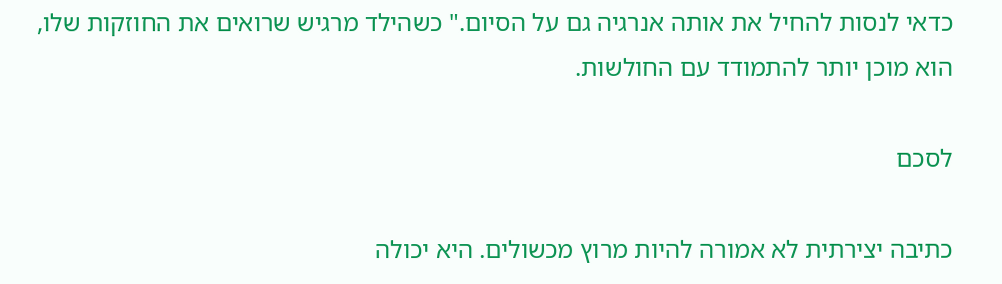כדאי לנסות להחיל את אותה אנרגיה גם על הסיום." כשהילד מרגיש שרואים את החוזקות שלו, הוא מוכן יותר להתמודד עם החולשות.

לסכם

כתיבה יצירתית לא אמורה להיות מרוץ מכשולים. היא יכולה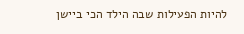להיות הפעילות שבה הילד הכי ביישן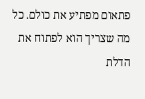פתאום מפתיע את כולם. כל מה שצריך הוא לפתוח את הדלת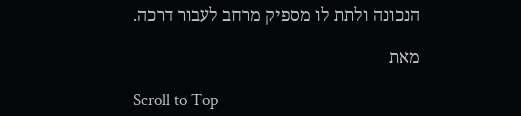הנכונה ולתת לו מספיק מרחב לעבור דרכה.

מאת

Scroll to Top